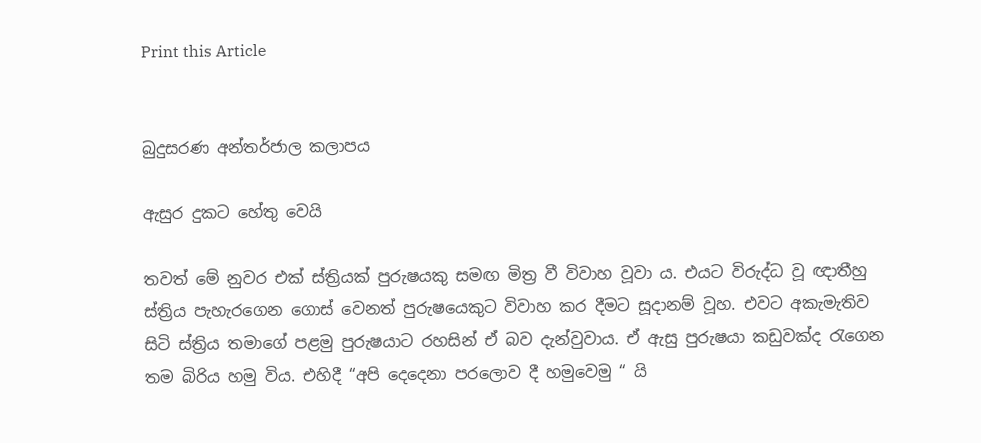Print this Article


බුදුසරණ අන්තර්ජාල කලාපය

ඇසුර දුකට හේතු වෙයි

තවත් මේ නුවර එක් ස්ත්‍රියක් පුරුෂයකු සමඟ මිත්‍ර වී විවාහ වූවා ය. එයට විරුද්ධ වූ ඥාතීහු ස්ත්‍රිය පැහැරගෙන ගොස් වෙනත් පුරුෂයෙකුට විවාහ කර දීමට සූදානම් වූහ. එවට අකැමැතිව සිටි ස්ත්‍රිය තමාගේ පළමු පුරුෂයාට රහසින් ඒ බව දැන්වුවාය. ඒ ඇසු පුරුෂයා කඩුවක්ද රැගෙන තම බිරිය හමු විය. එහිදී “අපි දෙදෙනා පරලොව දී හමුවෙමු “ යි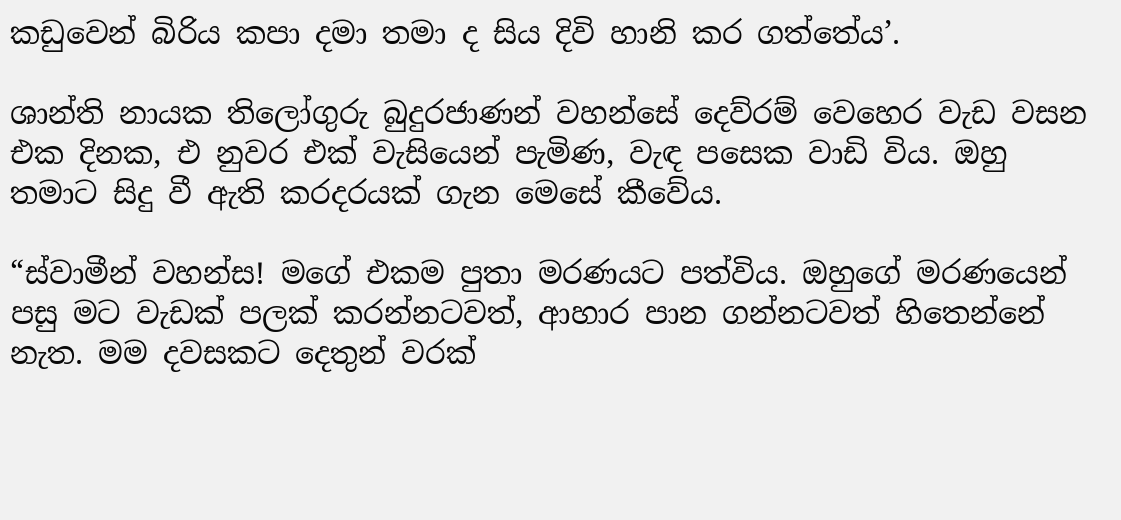කඩුවෙන් බිරිය කපා දමා තමා ද සිය දිවි හානි කර ගත්තේය’.

ශාන්ති නායක තිලෝගුරු බුදුරජාණන් වහන්සේ දෙව්රම් වෙහෙර වැඩ වසන එක දිනක, එ නුවර එක් වැසියෙන් පැමිණ, වැඳ පසෙක වාඩි විය. ඔහු තමාට සිදු වී ඇති කරදරයක් ගැන මෙසේ කීවේය.

“ස්වාමීන් වහන්ස! මගේ එකම පුතා මරණයට පත්විය. ඔහුගේ මරණයෙන් පසු මට වැඩක් පලක් කරන්නටවත්, ආහාර පාන ගන්නටවත් හිතෙන්නේ නැත. මම දවසකට දෙතුන් වරක්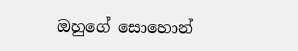ඔහුගේ සොහොන්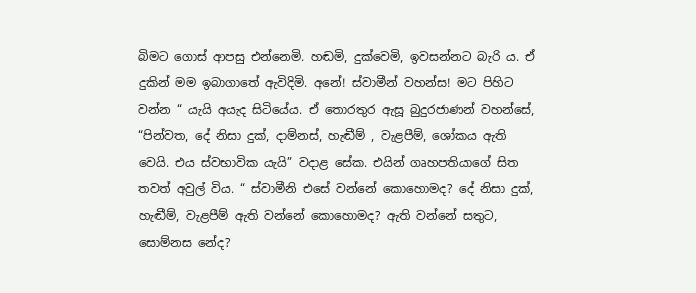බිමට ගොස් ආපසු එන්නෙමි. හඬමි, දුක්වෙමි, ඉවසන්නට බැරි ය. ඒ දුකින් මම ඉබාගාතේ ඇවිදිමි. අනේ! ස්වාමීන් වහන්ස! මට පිහිට වන්න “ යැයි අයැද සිටියේය. ඒ තොරතුර ඇසූ බුදුරජාණන් වහන්සේ, “පින්වත, දේ නිසා දුක්, දාම්නස්, හැඬීම් , වැළපීම්, ශෝකය ඇති වෙයි. එය ස්වභාවික යැයි” වදාළ සේක. එයින් ගෘහපතියාගේ සිත තවත් අවුල් විය. “ ස්වාමීනි එසේ වන්නේ කොහොමද? දේ නිසා දුක්, හැඬීම්, වැළපීම් ඇති වන්නේ කොහොමද? ඇති වන්නේ සතුට, සොම්නස නේද?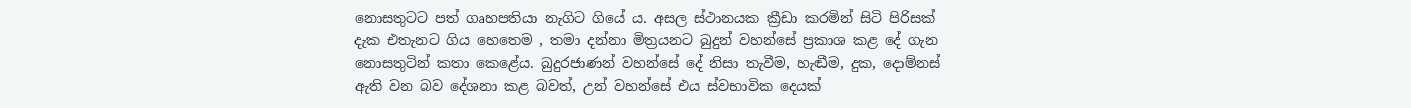නොසතුටට පත් ගෘහපතියා නැගිට ගියේ ය. අසල ස්ථානයක ක්‍රීඩා කරමින් සිටි පිරිසක් දැක එතැනට ගිය හෙතෙම , තමා දන්නා මිත්‍රයනට බුදුන් වහන්සේ ප්‍රකාශ කළ දේ ගැන නොසතුටින් කතා කෙළේය. බුදුරජාණන් වහන්සේ දේ නිසා තැවීම, හැඬීම, දුක, දොම්නස් ඇති වන බව දේශනා කළ බවත්, උන් වහන්සේ එය ස්වභාවික දෙයක්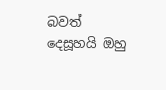බවත් දෙසූහයි ඔහු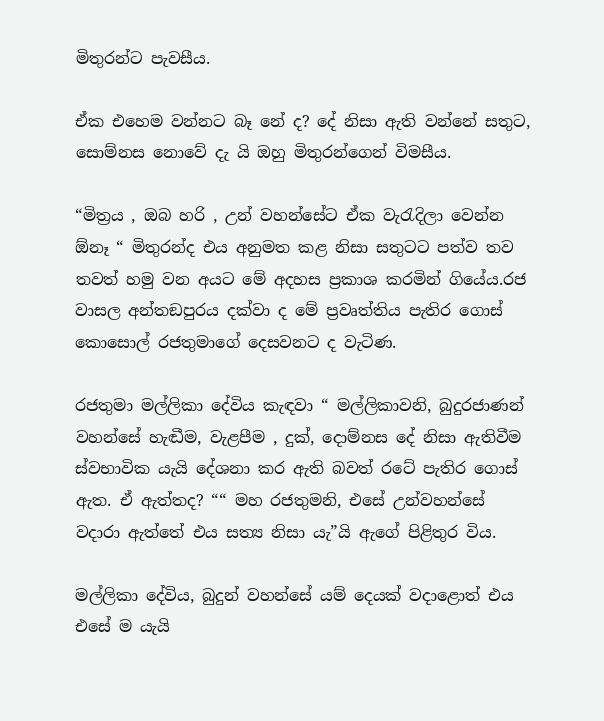මිතුරන්ට පැවසීය.

ඒක එහෙම වන්නට බෑ නේ ද? දේ නිසා ඇති වන්නේ සතුට, සොම්නස නොවේ දැ යි ඔහු මිතුරන්ගෙන් විමසීය.

“මිත්‍රය , ඔබ හරි , උන් වහන්සේට ඒක වැරැදිලා වෙන්න ඕනෑ “ මිතුරන්ද එය අනුමත කළ නිසා සතුටට පත්ව තව තවත් හමු වන අයට මේ අදහස ප්‍රකාශ කරමින් ගියේය.රජ වාසල අන්තඞපුරය දක්වා ද මේ ප්‍රවෘත්තිය පැතිර ගොස් කොසොල් රජතුමාගේ දෙසවනට ද වැටිණ.

රජතුමා මල්ලිකා දේවිය කැඳවා “ මල්ලිකාවනි, බුදුරජාණන් වහන්සේ හැඬීම, වැළපීම , දුක්, දොම්නස දේ නිසා ඇතිවීම ස්වභාවික යැයි දේශනා කර ඇති බවත් රටේ පැතිර ගොස් ඇත. ඒ ඇත්තද? ““ මහ රජතුමනි, එසේ උන්වහන්සේ වදාරා ඇත්තේ එය සත්‍ය නිසා යැ”යි ඇගේ පිළිතුර විය.

මල්ලිකා දේවිය, බුදුන් වහන්සේ යම් දෙයක් වදාළොත් එය එසේ ම යැයි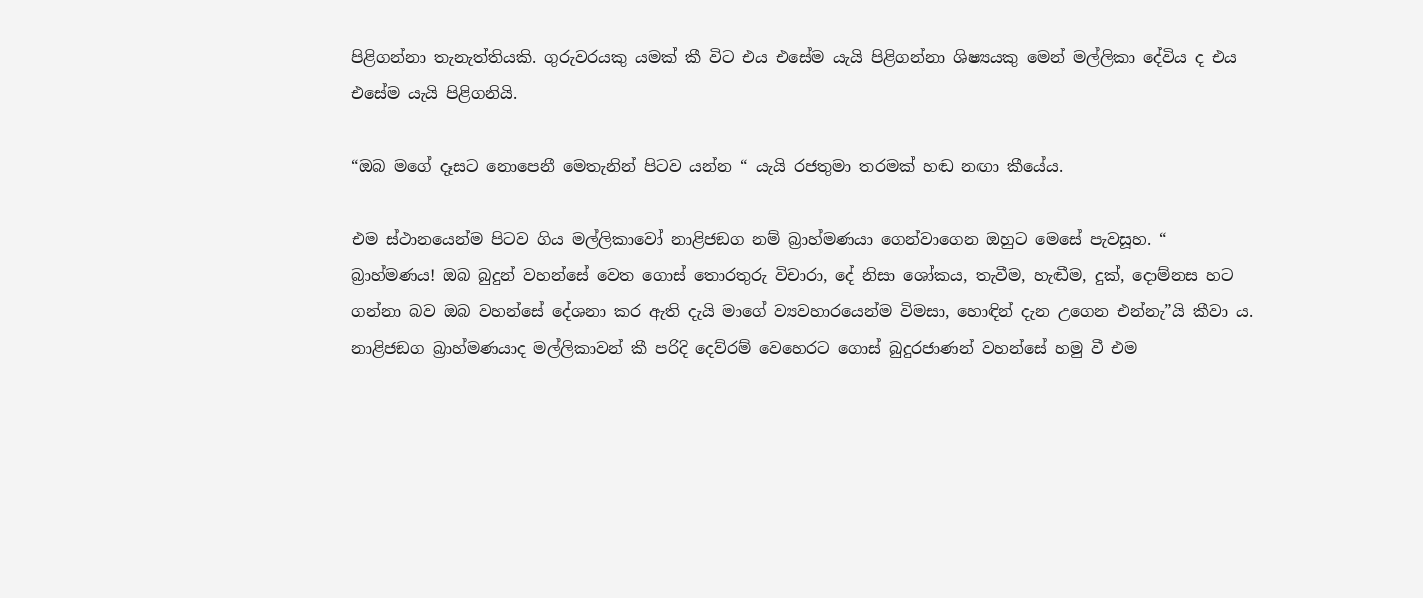පිළිගන්නා තැනැත්තියකි. ගුරුවරයකු යමක් කී විට එය එසේම යැයි පිළිගන්නා ශිෂ්‍යයකු මෙන් මල්ලිකා දේවිය ද එය එසේම යැයි පිළිගනියි.

“ඔබ මගේ දෑසට නොපෙනී මෙතැනින් පිටව යන්න “ යැයි රජතුමා තරමක් හඬ නඟා කීයේය.

එම ස්ථානයෙන්ම පිටව ගිය මල්ලිකාවෝ නාළිජඞග නම් බ්‍රාහ්මණයා ගෙන්වාගෙන ඔහුට මෙසේ පැවසූහ. “ බ්‍රාහ්මණය! ඔබ බුදුන් වහන්සේ වෙත ගොස් තොරතුරු විචාරා, දේ නිසා ශෝකය, තැවීම, හැඬීම, දුක්, දොම්නස හට ගන්නා බව ඔබ වහන්සේ දේශනා කර ඇති දැයි මාගේ ව්‍යවහාරයෙන්ම විමසා, හොඳින් දැන උගෙන එන්නැ”යි කීවා ය. නාළිජඞග බ්‍රාහ්මණයාද මල්ලිකාවන් කී පරිදි දෙව්රම් වෙහෙරට ගොස් බුදුරජාණන් වහන්සේ හමු වී එම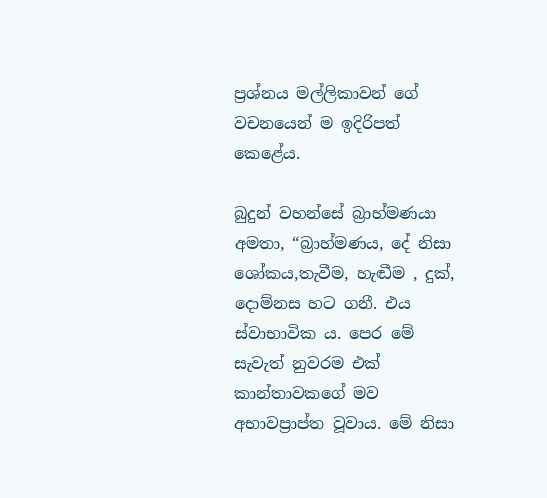ප්‍රශ්නය මල්ලිකාවන් ගේ වචනයෙන් ම ඉදිරිපත් කෙළේය.

බුදුන් වහන්සේ බ්‍රාහ්මණයා අමතා, “බ්‍රාහ්මණය, දේ නිසා ශෝකය,තැවීම, හැඬීම , දුක්, දොම්නස හට ගනී. එය ස්වාභාවික ය. පෙර මේ සැවැත් නුවරම එක් කාන්තාවකගේ මව අභාවප්‍රාප්ත වූවාය. මේ නිසා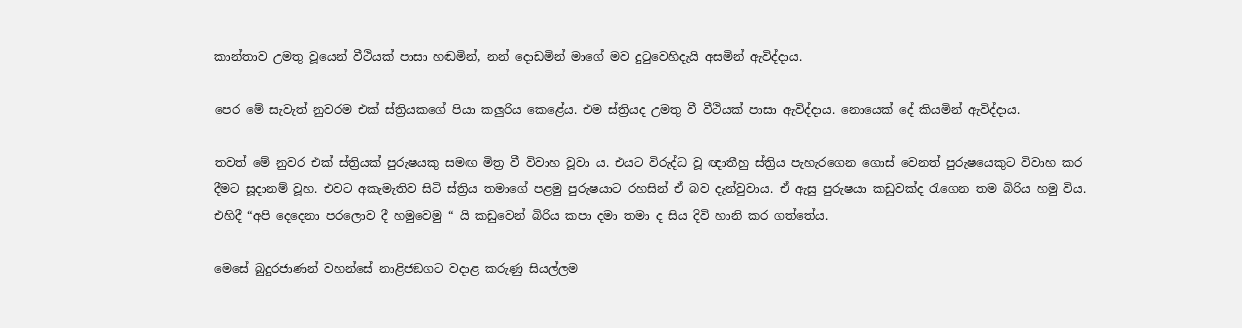කාන්තාව උමතු වූයෙන් වීථියක් පාසා හඬමින්, නන් දොඩමින් මාගේ මව දුටුවෙහිදැයි අසමින් ඇවිද්දාය.

පෙර මේ සැවැත් නුවරම එක් ස්ත්‍රියකගේ පියා කලුරිය කෙළේය. එම ස්ත්‍රියද උමතු වී වීථියක් පාසා ඇවිද්දාය. නොයෙක් දේ කියමින් ඇවිද්දාය.

තවත් මේ නුවර එක් ස්ත්‍රියක් පුරුෂයකු සමඟ මිත්‍ර වී විවාහ වූවා ය. එයට විරුද්ධ වූ ඥාතීහු ස්ත්‍රිය පැහැරගෙන ගොස් වෙනත් පුරුෂයෙකුට විවාහ කර දීමට සූදානම් වූහ. එවට අකැමැතිව සිටි ස්ත්‍රිය තමාගේ පළමු පුරුෂයාට රහසින් ඒ බව දැන්වුවාය. ඒ ඇසු පුරුෂයා කඩුවක්ද රැගෙන තම බිරිය හමු විය. එහිදී “අපි දෙදෙනා පරලොව දී හමුවෙමු “ යි කඩුවෙන් බිරිය කපා දමා තමා ද සිය දිවි හානි කර ගත්තේය.

මෙසේ බුදුරජාණන් වහන්සේ නාළිජඞගට වදාළ කරුණු සියල්ලම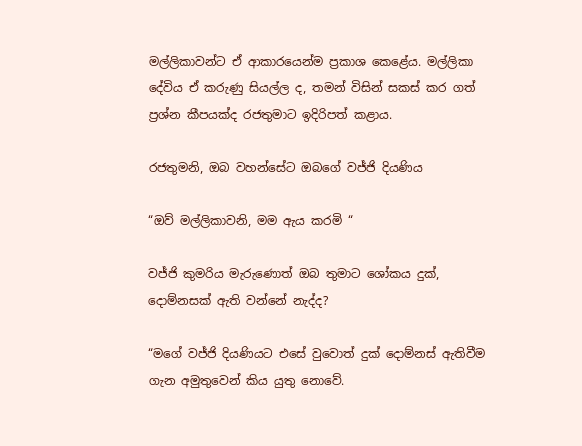මල්ලිකාවන්ට ඒ ආකාරයෙන්ම ප්‍රකාශ කෙළේය. මල්ලිකා දේවිය ඒ කරුණු සියල්ල ද, තමන් විසින් සකස් කර ගත් ප්‍රශ්න කීපයක්ද රජතුමාට ඉදිරිපත් කළාය.

රජතුමනි, ඔබ වහන්සේට ඔබගේ වජ්ජි දියණිය

“ඔව් මල්ලිකාවනි, මම ඇය කරමි “

වජ්ජි කුමරිය මැරුණොත් ඔබ තුමාට ශෝකය දුක්, දොම්නසක් ඇති වන්නේ නැද්ද?

“මගේ වජ්ජි දියණියට එසේ වුවොත් දුක් දොම්නස් ඇතිවීම ගැන අමුතුවෙන් කිය යුතු නොවේ.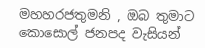මහහරජතුමනි , ඔබ තුමාට කොසොල් ජනපද වැසියන්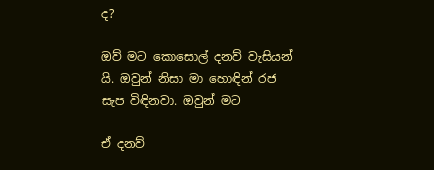ද?

ඔව් මට කොසොල් දනව් වැසියන් යි. ඔවුන් නිසා මා හොඳින් රජ සැප විඳිනවා. ඔවුන් මට

ඒ දනව්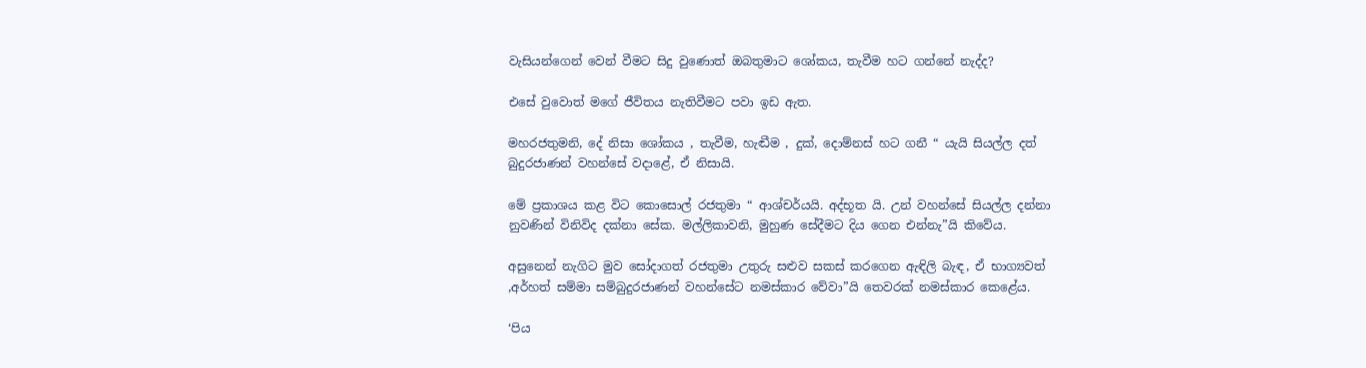වැසියන්ගෙන් වෙන් වීමට සිදු වුණොත් ඔබතුමාට ශෝකය, තැවීම හට ගන්නේ නැද්ද?

එසේ වුවොත් මගේ ජීවිතය නැතිවීමට පවා ඉඩ ඇත.

මහරජතුමනි, දේ නිසා ශෝකය , තැවීම, හැඬීම , දුක්, දොම්නස් හට ගනී “ යැයි සියල්ල දත් බුදුරජාණන් වහන්සේ වදාළේ, ඒ නිසායි.

මේ ප්‍රකාශය කළ විට කොසොල් රජතුමා “ ආශ්චර්යයි. අද්භූත යි. උන් වහන්සේ සියල්ල දන්නා නුවණින් විනිවිද දක්නා සේක. මල්ලිකාවනි, මුහුණ සේදීමට දිය ගෙන එන්නැ”යි කිවේය.

අසුනෙන් නැගිට මුව සෝදාගත් රජතුමා උතුරු සළුව සකස් කරගෙන ඇඳිලි බැඳ, ඒ භාග්‍යවත් ,අර්හත් සම්මා සම්බුදුරජාණන් වහන්සේට නමස්කාර වේවා”යි තෙවරක් නමස්කාර කෙළේය.

‘පිය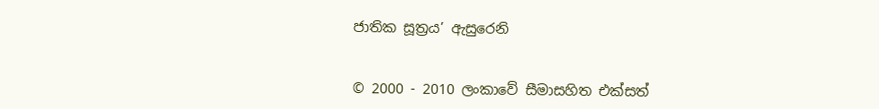ජාතික සූත්‍රය’ ඇසුරෙනි


© 2000 - 2010 ලංකාවේ සීමාසහිත එක්සත්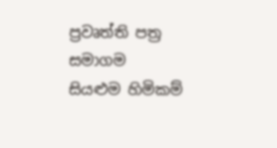ප්‍රවෘත්ති පත්‍ර සමාගම
සියළුම හිමිකම්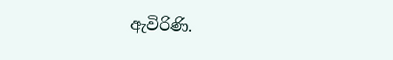ඇවිරිණි.